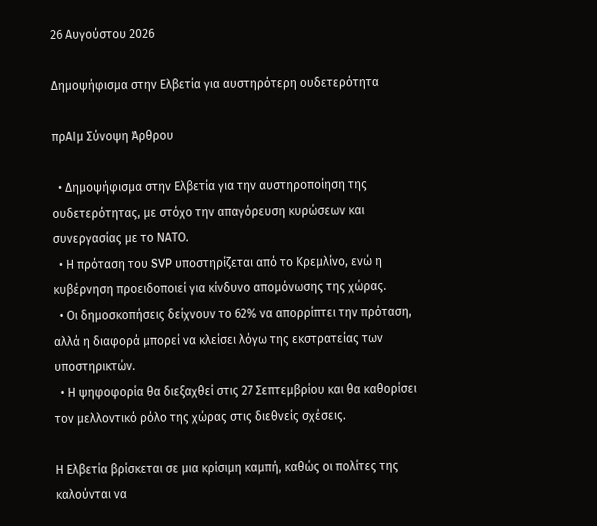26 Αυγούστου 2026

Δημοψήφισμα στην Ελβετία για αυστηρότερη ουδετερότητα

πρΑΙμ Σύνοψη Άρθρου

  • Δημοψήφισμα στην Ελβετία για την αυστηροποίηση της ουδετερότητας, με στόχο την απαγόρευση κυρώσεων και συνεργασίας με το ΝΑΤΟ.
  • Η πρόταση του SVP υποστηρίζεται από το Κρεμλίνο, ενώ η κυβέρνηση προειδοποιεί για κίνδυνο απομόνωσης της χώρας.
  • Οι δημοσκοπήσεις δείχνουν το 62% να απορρίπτει την πρόταση, αλλά η διαφορά μπορεί να κλείσει λόγω της εκστρατείας των υποστηρικτών.
  • Η ψηφοφορία θα διεξαχθεί στις 27 Σεπτεμβρίου και θα καθορίσει τον μελλοντικό ρόλο της χώρας στις διεθνείς σχέσεις.

Η Ελβετία βρίσκεται σε μια κρίσιμη καμπή, καθώς οι πολίτες της καλούνται να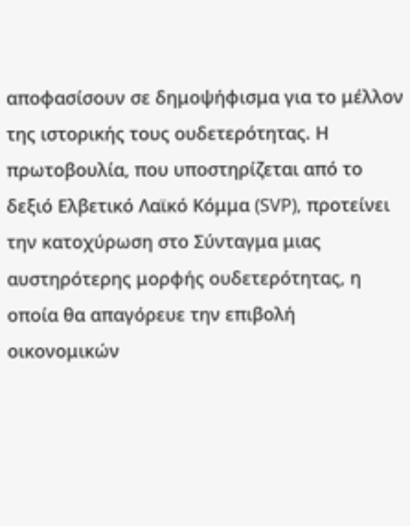αποφασίσουν σε δημοψήφισμα για το μέλλον της ιστορικής τους ουδετερότητας. Η πρωτοβουλία, που υποστηρίζεται από το δεξιό Ελβετικό Λαϊκό Κόμμα (SVP), προτείνει την κατοχύρωση στο Σύνταγμα μιας αυστηρότερης μορφής ουδετερότητας, η οποία θα απαγόρευε την επιβολή οικονομικών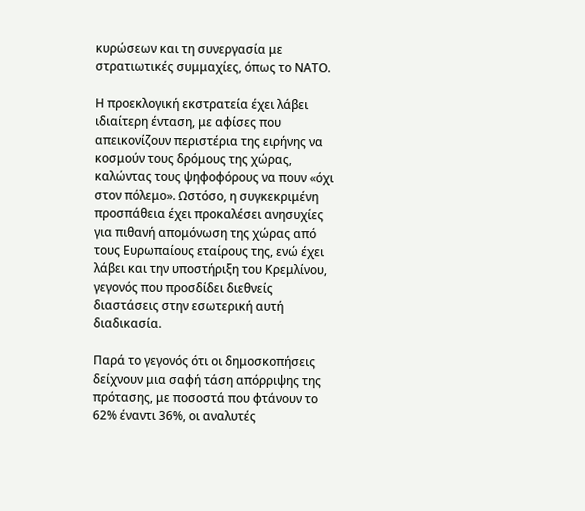κυρώσεων και τη συνεργασία με στρατιωτικές συμμαχίες, όπως το ΝΑΤΟ.

Η προεκλογική εκστρατεία έχει λάβει ιδιαίτερη ένταση, με αφίσες που απεικονίζουν περιστέρια της ειρήνης να κοσμούν τους δρόμους της χώρας, καλώντας τους ψηφοφόρους να πουν «όχι στον πόλεμο». Ωστόσο, η συγκεκριμένη προσπάθεια έχει προκαλέσει ανησυχίες για πιθανή απομόνωση της χώρας από τους Ευρωπαίους εταίρους της, ενώ έχει λάβει και την υποστήριξη του Κρεμλίνου, γεγονός που προσδίδει διεθνείς διαστάσεις στην εσωτερική αυτή διαδικασία.

Παρά το γεγονός ότι οι δημοσκοπήσεις δείχνουν μια σαφή τάση απόρριψης της πρότασης, με ποσοστά που φτάνουν το 62% έναντι 36%, οι αναλυτές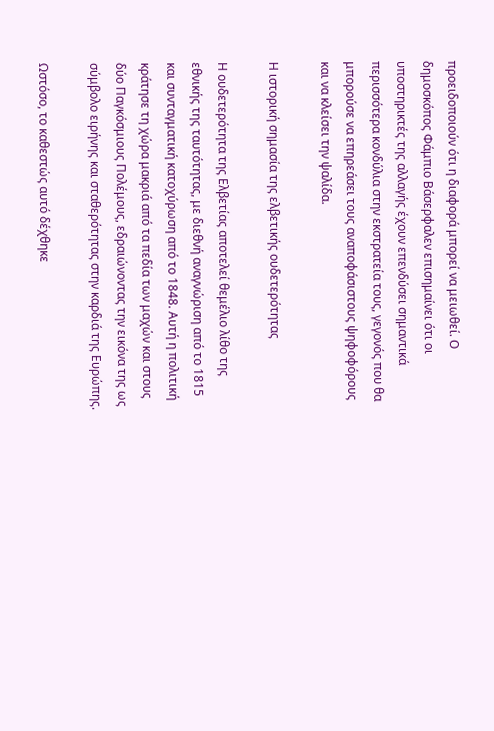προειδοποιούν ότι η διαφορά μπορεί να μειωθεί. Ο δημοσκόπος Φάμπιο Βάσερφαλεν επισημαίνει ότι οι υποστηρικτές της αλλαγής έχουν επενδύσει σημαντικά περισσότερα κονδύλια στην εκστρατεία τους, γεγονός που θα μπορούσε να επηρεάσει τους αναποφάσιστους ψηφοφόρους και να κλείσει την ψαλίδα.

Η ιστορική σημασία της ελβετικής ουδετερότητας

Η ουδετερότητα της Ελβετίας αποτελεί θεμέλιο λίθο της εθνικής της ταυτότητας, με διεθνή αναγνώριση από το 1815 και συνταγματική κατοχύρωση από το 1848. Αυτή η πολιτική κράτησε τη χώρα μακριά από τα πεδία των μαχών και στους δύο Παγκόσμιους Πολέμους, εδραιώνοντας την εικόνα της ως σύμβολο ειρήνης και σταθερότητας στην καρδιά της Ευρώπης.

Ωστόσο, το καθεστώς αυτό δέχθηκε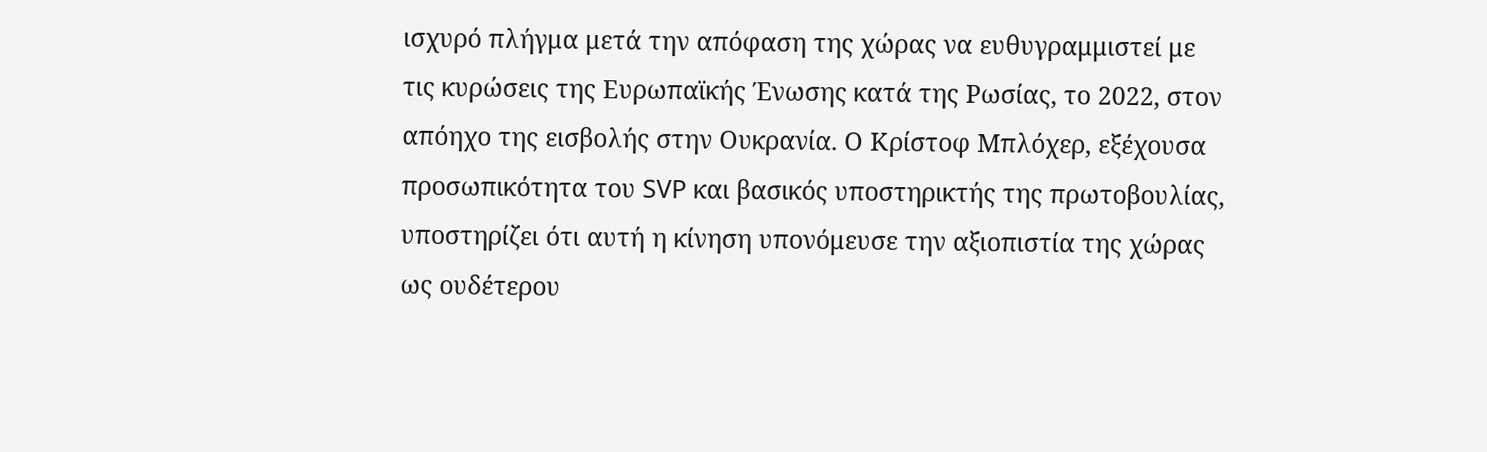ισχυρό πλήγμα μετά την απόφαση της χώρας να ευθυγραμμιστεί με τις κυρώσεις της Ευρωπαϊκής Ένωσης κατά της Ρωσίας, το 2022, στον απόηχο της εισβολής στην Ουκρανία. Ο Κρίστοφ Μπλόχερ, εξέχουσα προσωπικότητα του SVP και βασικός υποστηρικτής της πρωτοβουλίας, υποστηρίζει ότι αυτή η κίνηση υπονόμευσε την αξιοπιστία της χώρας ως ουδέτερου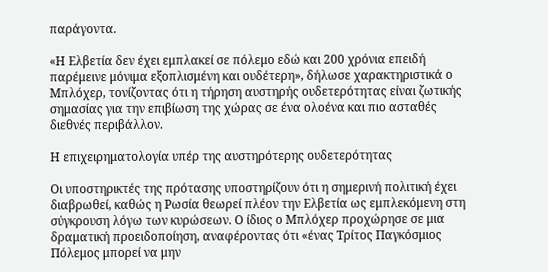παράγοντα.

«Η Ελβετία δεν έχει εμπλακεί σε πόλεμο εδώ και 200 χρόνια επειδή παρέμεινε μόνιμα εξοπλισμένη και ουδέτερη», δήλωσε χαρακτηριστικά ο Μπλόχερ, τονίζοντας ότι η τήρηση αυστηρής ουδετερότητας είναι ζωτικής σημασίας για την επιβίωση της χώρας σε ένα ολοένα και πιο ασταθές διεθνές περιβάλλον.

Η επιχειρηματολογία υπέρ της αυστηρότερης ουδετερότητας

Οι υποστηρικτές της πρότασης υποστηρίζουν ότι η σημερινή πολιτική έχει διαβρωθεί, καθώς η Ρωσία θεωρεί πλέον την Ελβετία ως εμπλεκόμενη στη σύγκρουση λόγω των κυρώσεων. Ο ίδιος ο Μπλόχερ προχώρησε σε μια δραματική προειδοποίηση, αναφέροντας ότι «ένας Τρίτος Παγκόσμιος Πόλεμος μπορεί να μην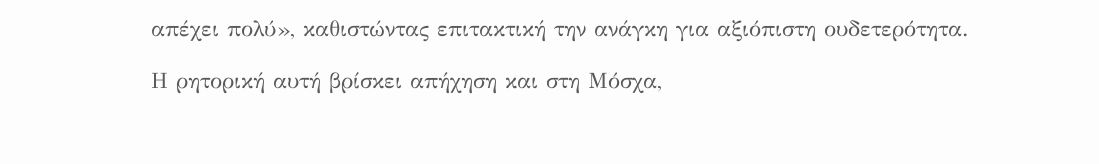απέχει πολύ», καθιστώντας επιτακτική την ανάγκη για αξιόπιστη ουδετερότητα.

Η ρητορική αυτή βρίσκει απήχηση και στη Μόσχα,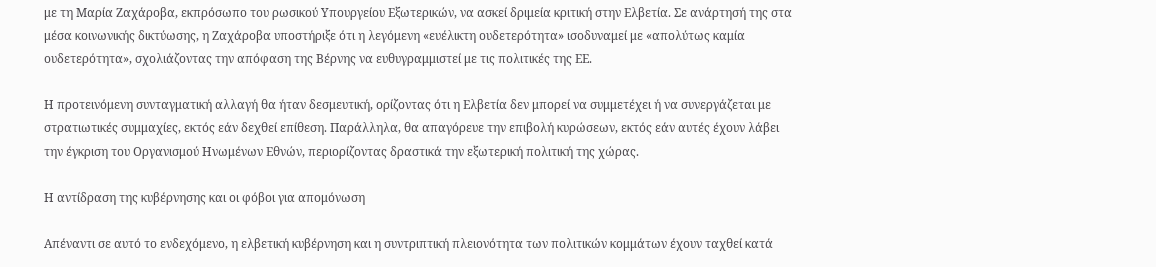με τη Μαρία Ζαχάροβα, εκπρόσωπο του ρωσικού Υπουργείου Εξωτερικών, να ασκεί δριμεία κριτική στην Ελβετία. Σε ανάρτησή της στα μέσα κοινωνικής δικτύωσης, η Ζαχάροβα υποστήριξε ότι η λεγόμενη «ευέλικτη ουδετερότητα» ισοδυναμεί με «απολύτως καμία ουδετερότητα», σχολιάζοντας την απόφαση της Βέρνης να ευθυγραμμιστεί με τις πολιτικές της ΕΕ.

Η προτεινόμενη συνταγματική αλλαγή θα ήταν δεσμευτική, ορίζοντας ότι η Ελβετία δεν μπορεί να συμμετέχει ή να συνεργάζεται με στρατιωτικές συμμαχίες, εκτός εάν δεχθεί επίθεση. Παράλληλα, θα απαγόρευε την επιβολή κυρώσεων, εκτός εάν αυτές έχουν λάβει την έγκριση του Οργανισμού Ηνωμένων Εθνών, περιορίζοντας δραστικά την εξωτερική πολιτική της χώρας.

Η αντίδραση της κυβέρνησης και οι φόβοι για απομόνωση

Απέναντι σε αυτό το ενδεχόμενο, η ελβετική κυβέρνηση και η συντριπτική πλειονότητα των πολιτικών κομμάτων έχουν ταχθεί κατά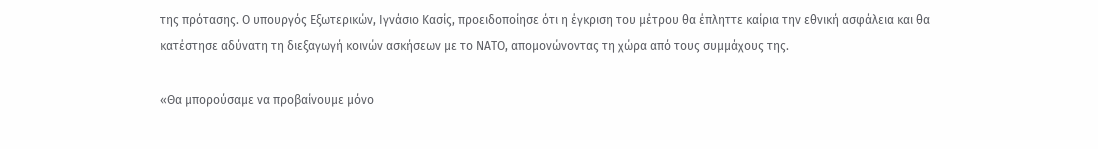της πρότασης. Ο υπουργός Εξωτερικών, Ιγνάσιο Κασίς, προειδοποίησε ότι η έγκριση του μέτρου θα έπληττε καίρια την εθνική ασφάλεια και θα κατέστησε αδύνατη τη διεξαγωγή κοινών ασκήσεων με το ΝΑΤΟ, απομονώνοντας τη χώρα από τους συμμάχους της.

«Θα μπορούσαμε να προβαίνουμε μόνο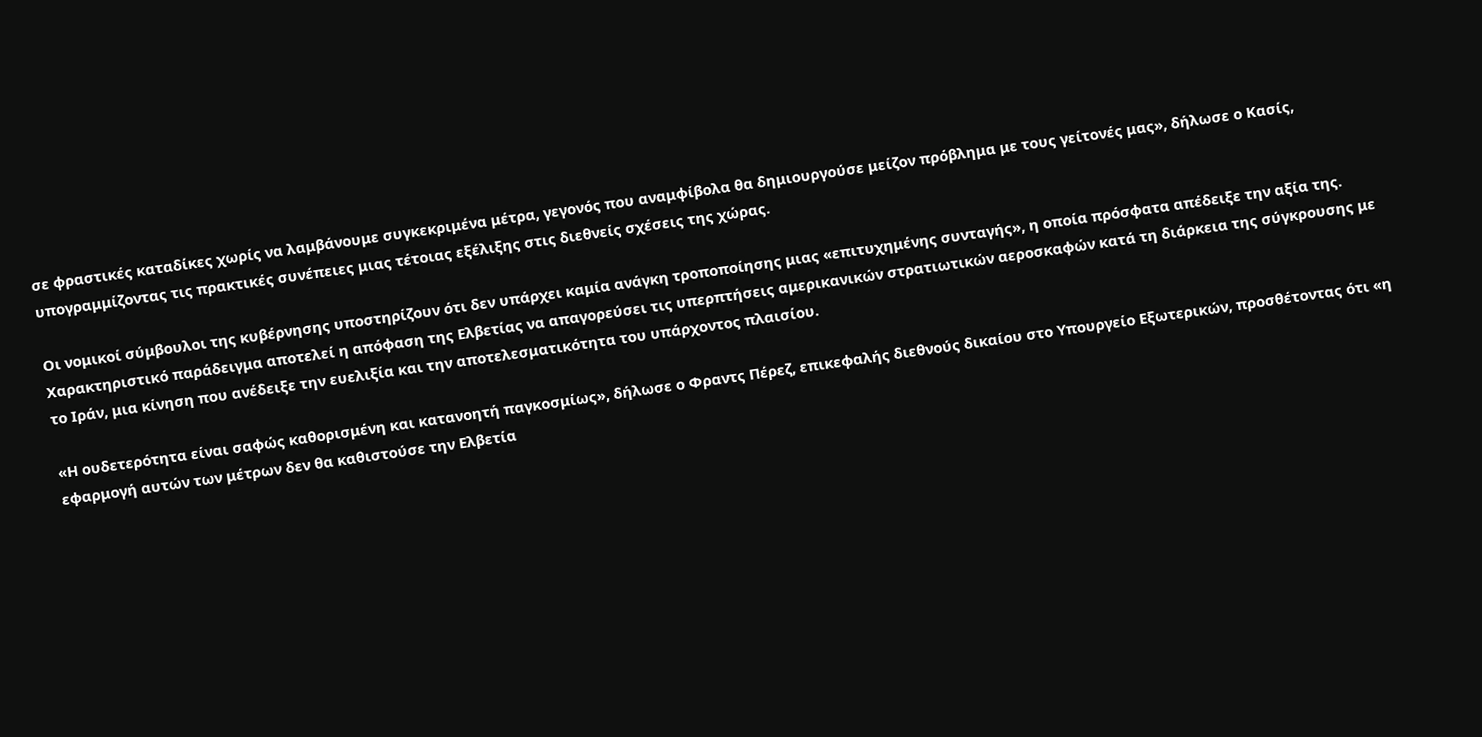σε φραστικές καταδίκες χωρίς να λαμβάνουμε συγκεκριμένα μέτρα, γεγονός που αναμφίβολα θα δημιουργούσε μείζον πρόβλημα με τους γείτονές μας», δήλωσε ο Κασίς, υπογραμμίζοντας τις πρακτικές συνέπειες μιας τέτοιας εξέλιξης στις διεθνείς σχέσεις της χώρας.

Οι νομικοί σύμβουλοι της κυβέρνησης υποστηρίζουν ότι δεν υπάρχει καμία ανάγκη τροποποίησης μιας «επιτυχημένης συνταγής», η οποία πρόσφατα απέδειξε την αξία της. Χαρακτηριστικό παράδειγμα αποτελεί η απόφαση της Ελβετίας να απαγορεύσει τις υπερπτήσεις αμερικανικών στρατιωτικών αεροσκαφών κατά τη διάρκεια της σύγκρουσης με το Ιράν, μια κίνηση που ανέδειξε την ευελιξία και την αποτελεσματικότητα του υπάρχοντος πλαισίου.

«Η ουδετερότητα είναι σαφώς καθορισμένη και κατανοητή παγκοσμίως», δήλωσε ο Φραντς Πέρεζ, επικεφαλής διεθνούς δικαίου στο Υπουργείο Εξωτερικών, προσθέτοντας ότι «η εφαρμογή αυτών των μέτρων δεν θα καθιστούσε την Ελβετία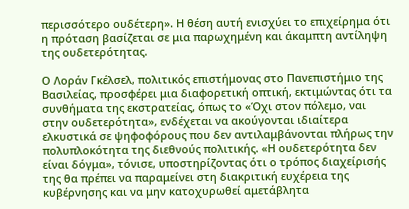περισσότερο ουδέτερη». Η θέση αυτή ενισχύει το επιχείρημα ότι η πρόταση βασίζεται σε μια παρωχημένη και άκαμπτη αντίληψη της ουδετερότητας.

Ο Λοράν Γκέλσελ, πολιτικός επιστήμονας στο Πανεπιστήμιο της Βασιλείας, προσφέρει μια διαφορετική οπτική, εκτιμώντας ότι τα συνθήματα της εκστρατείας, όπως το «Όχι στον πόλεμο, ναι στην ουδετερότητα», ενδέχεται να ακούγονται ιδιαίτερα ελκυστικά σε ψηφοφόρους που δεν αντιλαμβάνονται πλήρως την πολυπλοκότητα της διεθνούς πολιτικής. «Η ουδετερότητα δεν είναι δόγμα», τόνισε, υποστηρίζοντας ότι ο τρόπος διαχείρισής της θα πρέπει να παραμείνει στη διακριτική ευχέρεια της κυβέρνησης και να μην κατοχυρωθεί αμετάβλητα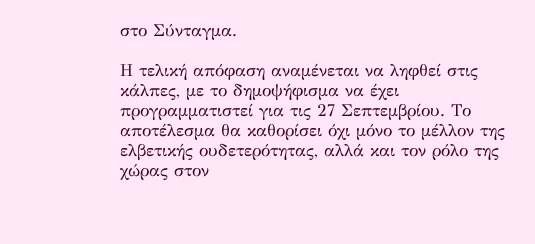στο Σύνταγμα.

Η τελική απόφαση αναμένεται να ληφθεί στις κάλπες, με το δημοψήφισμα να έχει προγραμματιστεί για τις 27 Σεπτεμβρίου. Το αποτέλεσμα θα καθορίσει όχι μόνο το μέλλον της ελβετικής ουδετερότητας, αλλά και τον ρόλο της χώρας στον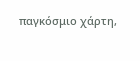παγκόσμιο χάρτη,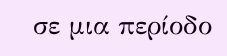σε μια περίοδο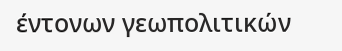έντονων γεωπολιτικών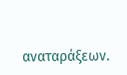αναταράξεων.